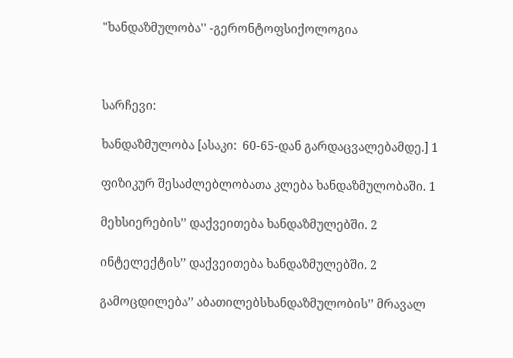"ხანდაზმულობა'' -გერონტოფსიქოლოგია



სარჩევი:

ხანდაზმულობა [ასაკი:  60-65-დან გარდაცვალებამდე.] 1

ფიზიკურ შესაძლებლობათა კლება ხანდაზმულობაში. 1

მეხსიერების’’ დაქვეითება ხანდაზმულებში. 2

ინტელექტის’’ დაქვეითება ხანდაზმულებში. 2

გამოცდილება’’ აბათილებსხანდაზმულობის’’ მრავალ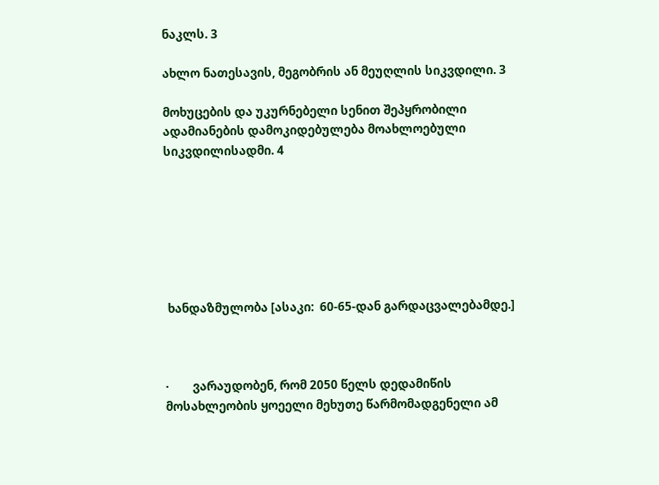ნაკლს. 3

ახლო ნათესავის, მეგობრის ან მეუღლის სიკვდილი. 3

მოხუცების და უკურნებელი სენით შეპყრობილი ადამიანების დამოკიდებულება მოახლოებული სიკვდილისადმი. 4







 ხანდაზმულობა [ასაკი:  60-65-დან გარდაცვალებამდე.]



·        ვარაუდობენ, რომ 2050 წელს დედამიწის მოსახლეობის ყოეელი მეხუთე წარმომადგენელი ამ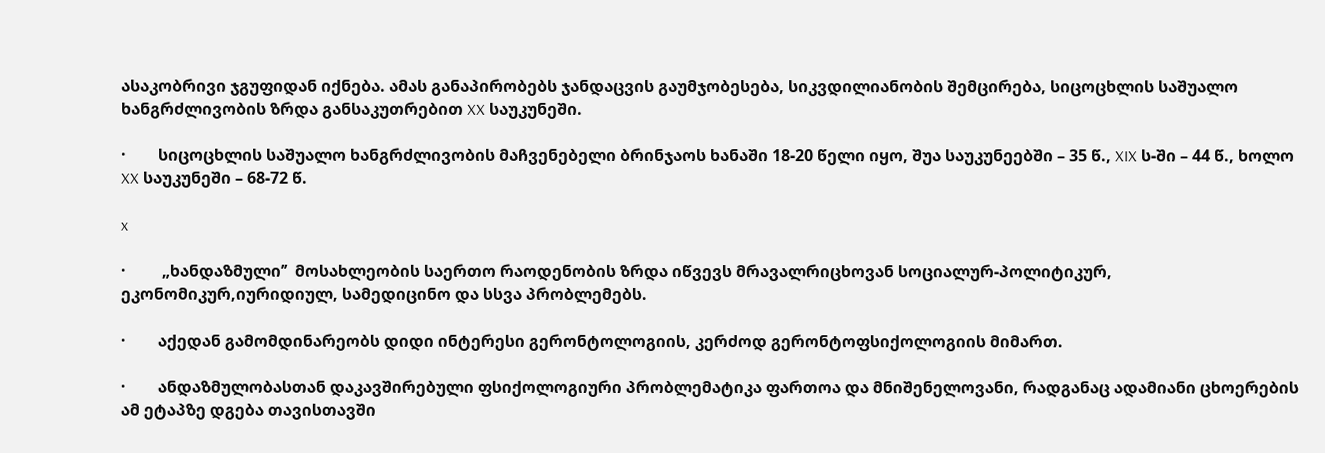ასაკობრივი ჯგუფიდან იქნება. ამას განაპირობებს ჯანდაცვის გაუმჯობესება, სიკვდილიანობის შემცირება, სიცოცხლის საშუალო ხანგრძლივობის ზრდა განსაკუთრებით XX საუკუნეში.

·        სიცოცხლის საშუალო ხანგრძლივობის მაჩვენებელი ბრინჯაოს ხანაში 18-20 წელი იყო, შუა საუკუნეებში – 35 წ., XIX ს-ში – 44 წ., ხოლო XX საუკუნეში – 68-72 წ.

x

·         „ხანდაზმული’’  მოსახლეობის საერთო რაოდენობის ზრდა იწვევს მრავალრიცხოვან სოციალურ-პოლიტიკურ, ეკონომიკურ,იურიდიულ, სამედიცინო და სსვა პრობლემებს.

·        აქედან გამომდინარეობს დიდი ინტერესი გერონტოლოგიის, კერძოდ გერონტოფსიქოლოგიის მიმართ.

·        ანდაზმულობასთან დაკავშირებული ფსიქოლოგიური პრობლემატიკა ფართოა და მნიშენელოვანი, რადგანაც ადამიანი ცხოერების ამ ეტაპზე დგება თავისთავში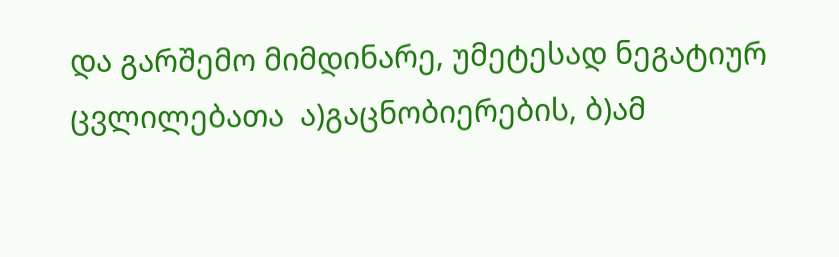და გარშემო მიმდინარე, უმეტესად ნეგატიურ ცვლილებათა  ა)გაცნობიერების, ბ)ამ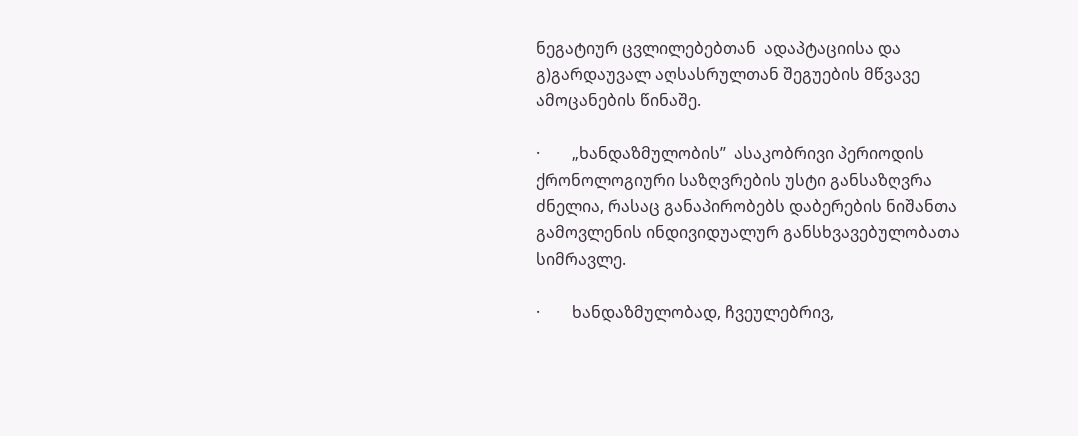ნეგატიურ ცვლილებებთან  ადაპტაციისა და გ)გარდაუვალ აღსასრულთან შეგუების მწვავე ამოცანების წინაშე.

·        „ხანდაზმულობის’’  ასაკობრივი პერიოდის ქრონოლოგიური საზღვრების უსტი განსაზღვრა ძნელია, რასაც განაპირობებს დაბერების ნიშანთა გამოვლენის ინდივიდუალურ განსხვავებულობათა სიმრავლე.

·        ხანდაზმულობად, ჩვეულებრივ,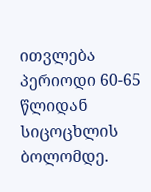ითვლება პერიოდი 60-65 წლიდან სიცოცხლის ბოლომდე.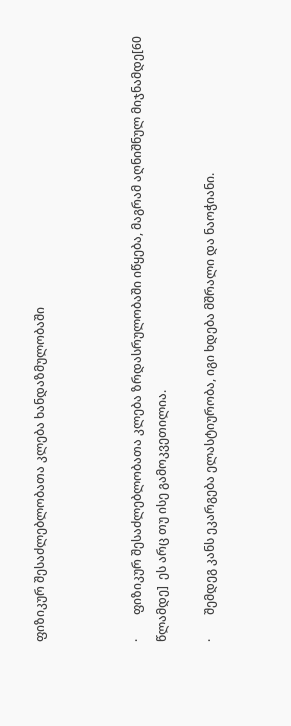ფიზიკურ შესაძლებლობათა კლება ხანდაზმულობაში



·        ფიზიკურ შესაძლებლობათა კლება ზრდასრულობაში იწყება, მაგრამ აღნიშნულ მიჯნამდე[60 წლამდე]  ეს არც თუ ისე გამოკვეთილია.

·        შემდეგ კანს ეკარგება ელასტიურობა, იგი ხდება მშრალი და ნაოჭიანი.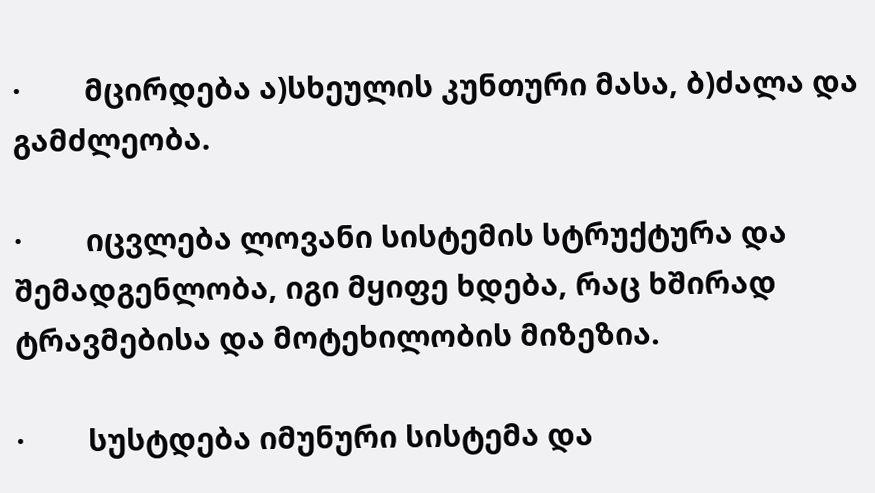·        მცირდება ა)სხეულის კუნთური მასა, ბ)ძალა და გამძლეობა.

·        იცვლება ლოვანი სისტემის სტრუქტურა და შემადგენლობა, იგი მყიფე ხდება, რაც ხშირად ტრავმებისა და მოტეხილობის მიზეზია.

·        სუსტდება იმუნური სისტემა და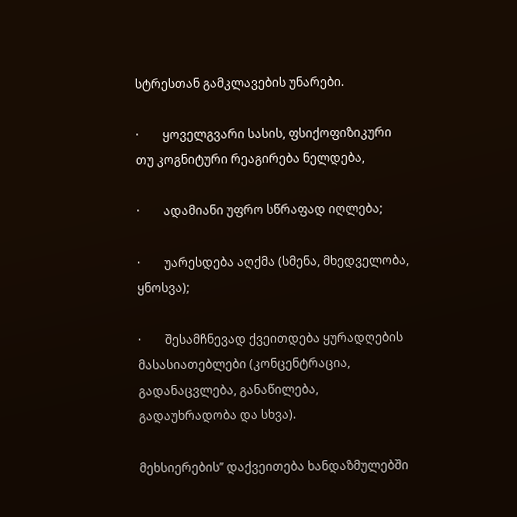სტრესთან გამკლავების უნარები.

·        ყოველგვარი სასის, ფსიქოფიზიკური თუ კოგნიტური რეაგირება ნელდება,

·        ადამიანი უფრო სწრაფად იღლება;

·        უარესდება აღქმა (სმენა, მხედველობა, ყნოსვა);

·        შესამჩნევად ქვეითდება ყურადღების მასასიათებლები (კონცენტრაცია, გადანაცვლება, განაწილება, გადაუხრადობა და სხვა).

მეხსიერების’’ დაქვეითება ხანდაზმულებში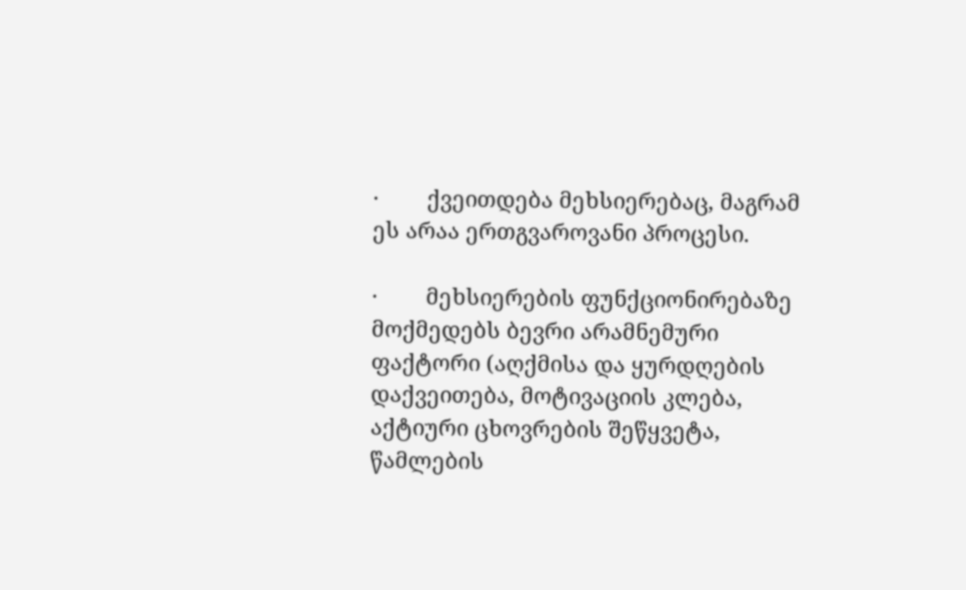·        ქვეითდება მეხსიერებაც, მაგრამ ეს არაა ერთგვაროვანი პროცესი.

·        მეხსიერების ფუნქციონირებაზე მოქმედებს ბევრი არამნემური ფაქტორი (აღქმისა და ყურდღების დაქვეითება, მოტივაციის კლება, აქტიური ცხოვრების შეწყვეტა, წამლების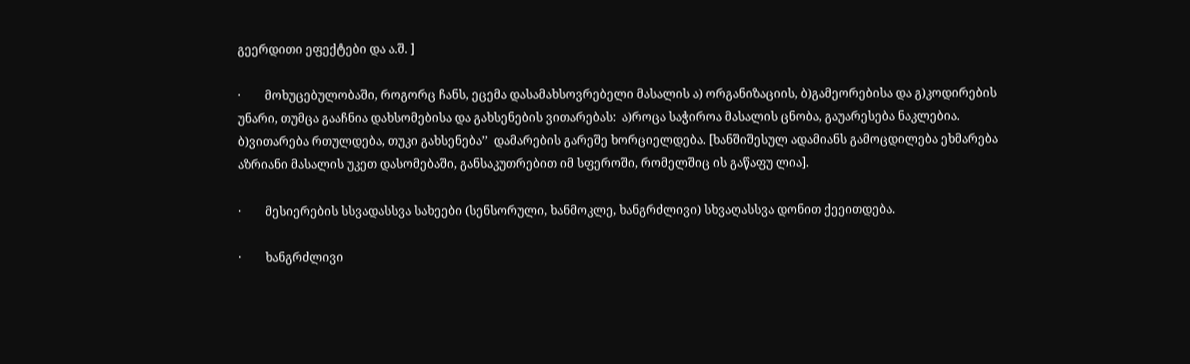გეერდითი ეფექტები და ა.შ. ]

·        მოხუცებულობაში, როგორც ჩანს, ეცემა დასამახსოვრებელი მასალის ა) ორგანიზაციის, ბ)გამეორებისა და გ)კოდირების უნარი, თუმცა გააჩნია დახსომებისა და გახსენების ვითარებას:  ა)როცა საჭიროა მასალის ცნობა, გაუარესება ნაკლებია. ბ)ვითარება რთულდება, თუკი გახსენება’’  დამარების გარეშე ხორციელდება. [ხანშიშესულ ადამიანს გამოცდილება ეხმარება აზრიანი მასალის უკეთ დასომებაში, განსაკუთრებით იმ სფეროში, რომელშიც ის გაწაფუ ლია].

·        მესიერების სსვადასსვა სახეები (სენსორული, ხანმოკლე, ხანგრძლივი) სხვაღასსვა დონით ქეეითდება.

·        ხანგრძლივი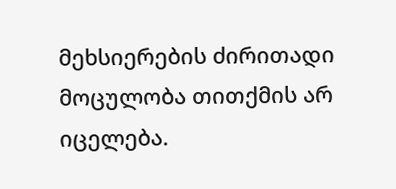მეხსიერების ძირითადი მოცულობა თითქმის არ იცელება.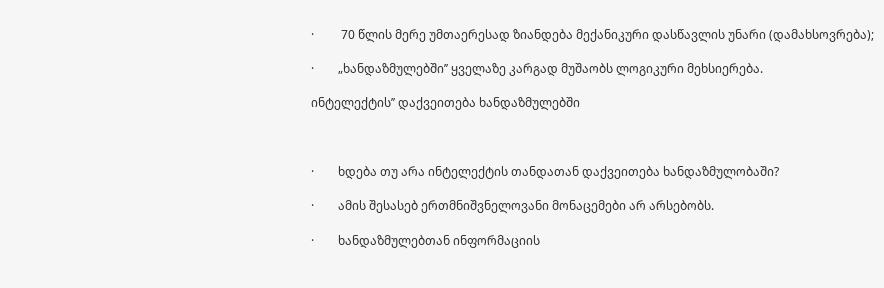·         70 წლის მერე უმთაერესად ზიანდება მექანიკური დასწავლის უნარი (დამახსოვრება);

·        „ხანდაზმულებში’’ ყველაზე კარგად მუშაობს ლოგიკური მეხსიერება.

ინტელექტის’’ დაქვეითება ხანდაზმულებში



·        ხდება თუ არა ინტელექტის თანდათან დაქვეითება ხანდაზმულობაში?

·        ამის შესასებ ერთმნიშვნელოვანი მონაცემები არ არსებობს.

·        ხანდაზმულებთან ინფორმაციის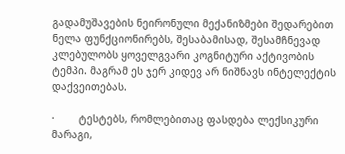გადამუშავების ნეირონული მექანიზმები შედარებით ნელა ფუნქციონირებს, შესაბამისად, შესამჩნევად კლებულობს ყოველგვარი კოგნიტური აქტივობის ტემპი. მაგრამ ეს ჯერ კიდევ არ ნიშნავს ინტელექტის დაქვეითებას.

·        ტესტებს, რომლებითაც ფასდება ლექსიკური მარაგი,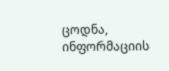ცოდნა, ინფორმაციის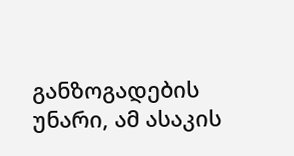განზოგადების უნარი, ამ ასაკის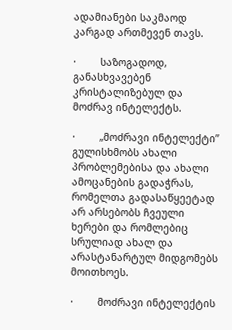ადამიანები საკმაოდ კარგად ართმევენ თავს.

·        საზოგადოდ, განასხვავებენ კრისტალიზებულ და მოძრავ ინტელექტს.

·        „მოძრავი ინტელექტი’’  გულისხმობს ახალი პრობლემებისა და ახალი  ამოცანების გადაჭრას, რომელთა გადასაწყეეტად არ არსებობს ჩვეული ხერები და რომლებიც სრულიად ახალ და არასტანარტულ მიდგომებს მოითხოეს.

·        მოძრავი ინტელექტის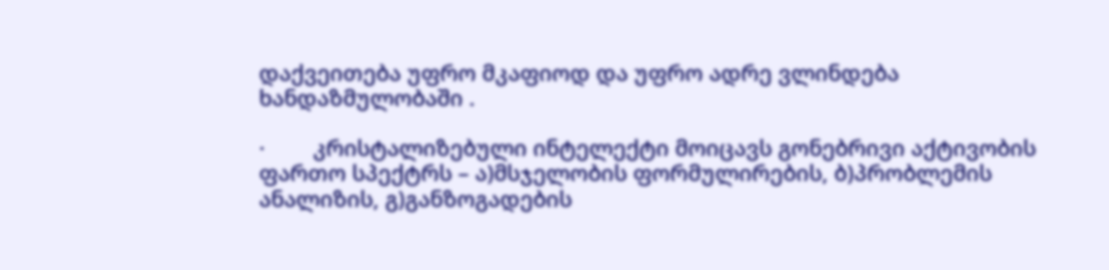დაქვეითება უფრო მკაფიოდ და უფრო ადრე ვლინდება ხანდაზმულობაში .

·        კრისტალიზებული ინტელექტი მოიცავს გონებრივი აქტივობის ფართო სპექტრს – ა)მსჯელობის ფორმულირების, ბ)პრობლემის ანალიზის, გ)განზოგადების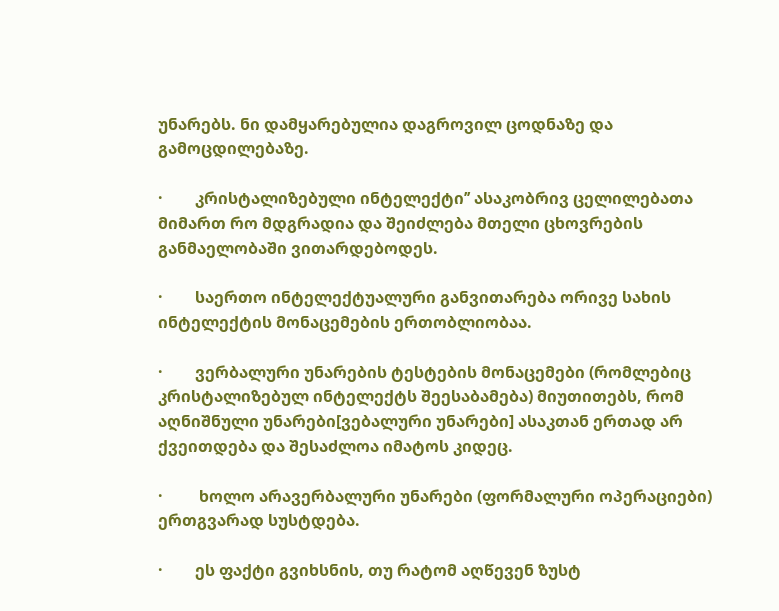უნარებს. ნი დამყარებულია დაგროვილ ცოდნაზე და გამოცდილებაზე.

·        კრისტალიზებული ინტელექტი’’ ასაკობრივ ცელილებათა მიმართ რო მდგრადია და შეიძლება მთელი ცხოვრების განმაელობაში ვითარდებოდეს.

·        საერთო ინტელექტუალური განვითარება ორივე სახის ინტელექტის მონაცემების ერთობლიობაა.

·        ვერბალური უნარების ტესტების მონაცემები (რომლებიც კრისტალიზებულ ინტელექტს შეესაბამება) მიუთითებს, რომ აღნიშნული უნარები[ვებალური უნარები] ასაკთან ერთად არ ქვეითდება და შესაძლოა იმატოს კიდეც.

·         ხოლო არავერბალური უნარები (ფორმალური ოპერაციები) ერთგვარად სუსტდება.

·        ეს ფაქტი გვიხსნის, თუ რატომ აღწევენ ზუსტ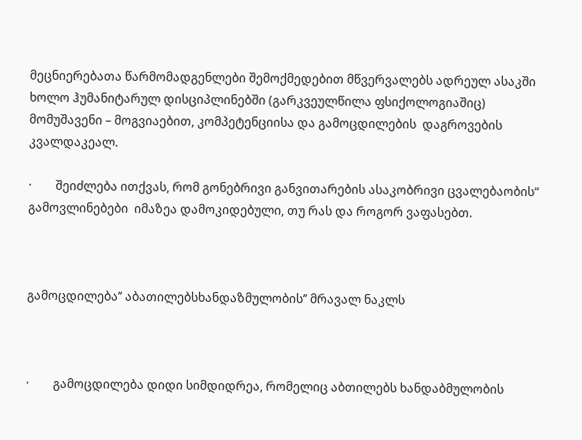მეცნიერებათა წარმომადგენლები შემოქმედებით მწვერვალებს ადრეულ ასაკში ხოლო ჰუმანიტარულ დისციპლინებში (გარკვეულწილა ფსიქოლოგიაშიც) მომუშავენი – მოგვიაებით, კომპეტენციისა და გამოცდილების  დაგროვების კვალდაკეალ.

·        შეიძლება ითქვას, რომ გონებრივი განვითარების ასაკობრივი ცვალებაობის“ გამოვლინებები  იმაზეა დამოკიდებული, თუ რას და როგორ ვაფასებთ.



გამოცდილება’’ აბათილებსხანდაზმულობის’’ მრავალ ნაკლს



·        გამოცდილება დიდი სიმდიდრეა, რომელიც აბთილებს ხანდაბმულობის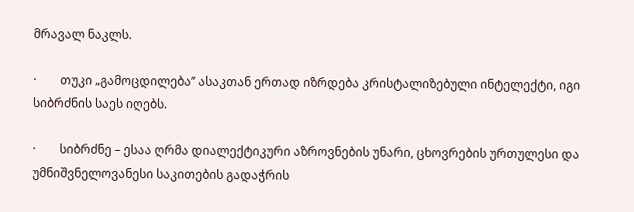მრავალ ნაკლს.

·        თუკი „გამოცდილება’’ ასაკთან ერთად იზრდება კრისტალიზებული ინტელექტი, იგი სიბრძნის საეს იღებს.

·        სიბრძნე – ესაა ღრმა დიალექტიკური აზროვნების უნარი, ცხოვრების ურთულესი და უმნიშვნელოვანესი საკითების გადაჭრის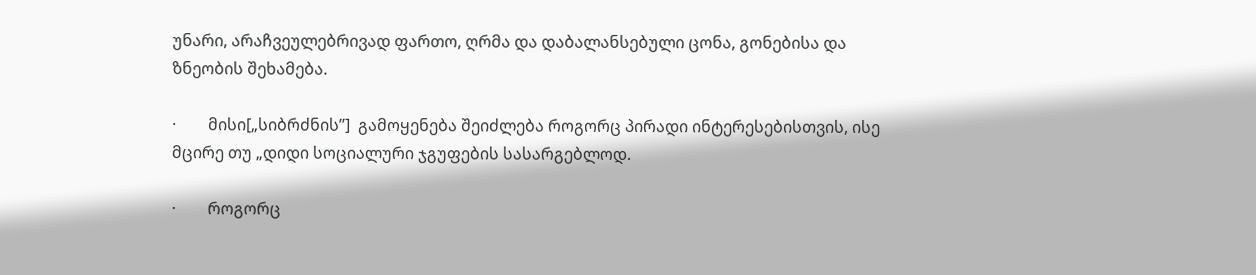უნარი, არაჩვეულებრივად ფართო, ღრმა და დაბალანსებული ცონა, გონებისა და ზნეობის შეხამება.

·        მისი[„სიბრძნის’’]  გამოყენება შეიძლება როგორც პირადი ინტერესებისთვის, ისე მცირე თუ „დიდი სოციალური ჯგუფების სასარგებლოდ.

·        როგორც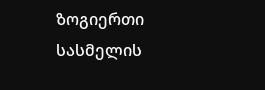ზოგიერთი სასმელის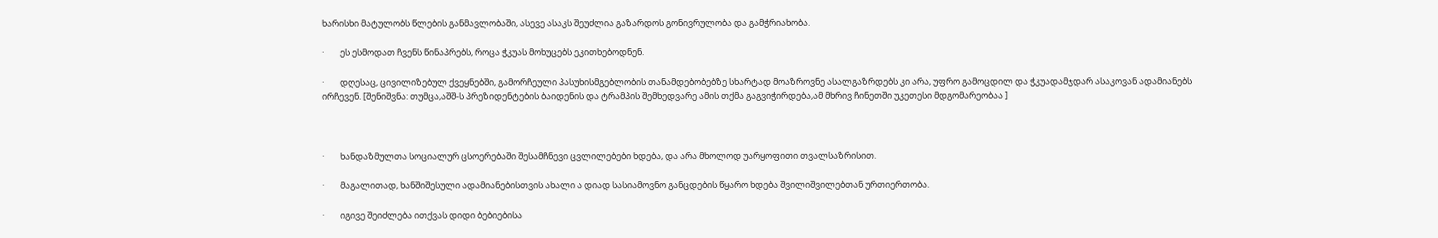ხარისხი მატულობს წლების განმავლობაში, ასევე ასაკს შეუძლია გაზარდოს გონივრულობა და გამჭრიახობა.

·        ეს ესმოდათ ჩვენს წინაპრებს, როცა ჭკუას მოხუცებს ეკითხებოდნენ.

·        დღესაც, ცივილიზებულ ქვეყნებში, გამორჩეული პასუხისმგებლობის თანამდებობებზე სხარტად მოაზროვნე ასალგაზრდებს კი არა, უფრო გამოცდილ და ჭკუადამჯდარ ასაკოვან ადამიანებს ირჩევენ. [შენიშვნა: თუმცა,აშშ-ს პრეზიდენტების ბაიდენის და ტრამპის შემხედვარე ამის თქმა გაგვიჭირდება,ამ მხრივ ჩინეთში უკეთესი მდგომარეობაა ]



·        ხანდაზმულთა სოციალურ ცსოერებაში შესამჩნევი ცვლილებები ხდება, და არა მხოლოდ უარყოფითი თვალსაზრისით.

·        მაგალითად, ხანშიშესული ადამიანებისთვის ახალი ა დიად სასიამოვნო განცდების წყარო ხდება შვილიშვილებთან ურთიერთობა.

·        იგივე შეიძლება ითქვას დიდი ბებიებისა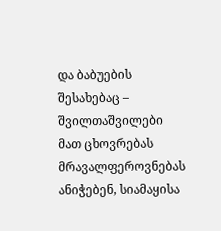და ბაბუების შესახებაც – შვილთაშვილები მათ ცხოვრებას მრავალფეროვნებას ანიჭებენ, სიამაყისა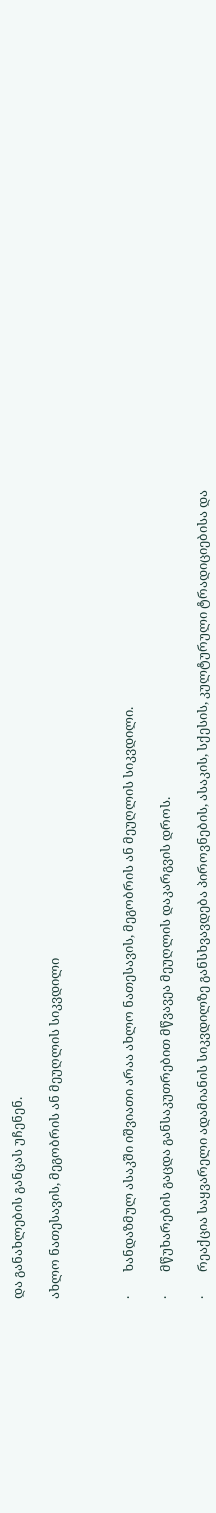და განახლების განცას უჩენენ.

ახლო ნათესავის, მეგობრის ან მეუღლის სიკვდილი



·        ხანდაზმულ ასაკში იშვიათი არაა ახლო ნათესავის, მეგობრის ან მეუღლის სიკვდილი.

·        მწუხარების გაცდა განსაკუთრებით მწვავეა მეუღლის დაკარგვის დროს.

·        რეაქცია საყვარელი ადამიანის სიკვდილზე განსხვავდება პიროვნების, ასაკის, სქესის, კულტურული ტრადიციებისა და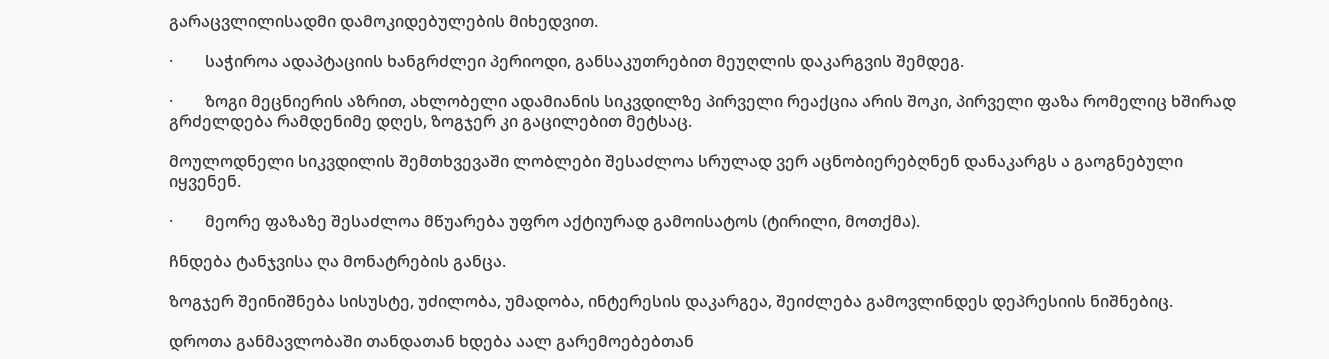გარაცვლილისადმი დამოკიდებულების მიხედვით.

·        საჭიროა ადაპტაციის ხანგრძლეი პერიოდი, განსაკუთრებით მეუღლის დაკარგვის შემდეგ.

·        ზოგი მეცნიერის აზრით, ახლობელი ადამიანის სიკვდილზე პირველი რეაქცია არის შოკი, პირველი ფაზა რომელიც ხშირად გრძელდება რამდენიმე დღეს, ზოგჯერ კი გაცილებით მეტსაც.

მოულოდნელი სიკვდილის შემთხვევაში ლობლები შესაძლოა სრულად ვერ აცნობიერებღნენ დანაკარგს ა გაოგნებული იყვენენ.

·        მეორე ფაზაზე შესაძლოა მწუარება უფრო აქტიურად გამოისატოს (ტირილი, მოთქმა).

ჩნდება ტანჯვისა ღა მონატრების განცა.

ზოგჯერ შეინიშნება სისუსტე, უძილობა, უმადობა, ინტერესის დაკარგეა, შეიძლება გამოვლინდეს დეპრესიის ნიშნებიც.

დროთა განმავლობაში თანდათან ხდება აალ გარემოებებთან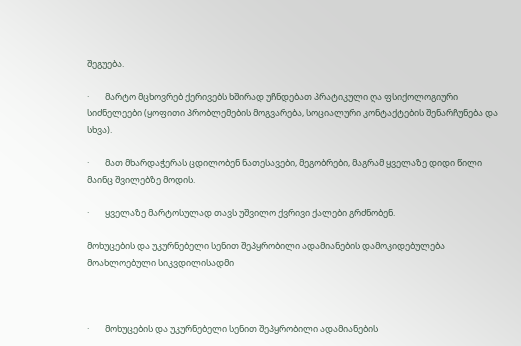შეგუება.

·        მარტო მცხოვრებ ქერივებს ხშირად უჩნდებათ პრატიკული ღა ფსიქოლოგიური სიძნელეები (ყოფითი პრობლემების მოგვარება, სოციალური კონტაქტების შენარჩუნება და სხვა).

·        მათ მხარდაჭერას ცდილობენ ნათესავები, მეგობრები, მაგრამ ყველაზე დიდი წილი მაინც შვილებზე მოდის.

·        ყველაზე მარტოსულად თავს უშვილო ქვრივი ქალები გრძნობენ.

მოხუცების და უკურნებელი სენით შეპყრობილი ადამიანების დამოკიდებულება მოახლოებული სიკვდილისადმი



·        მოხუცების და უკურნებელი სენით შეპყრობილი ადამიანების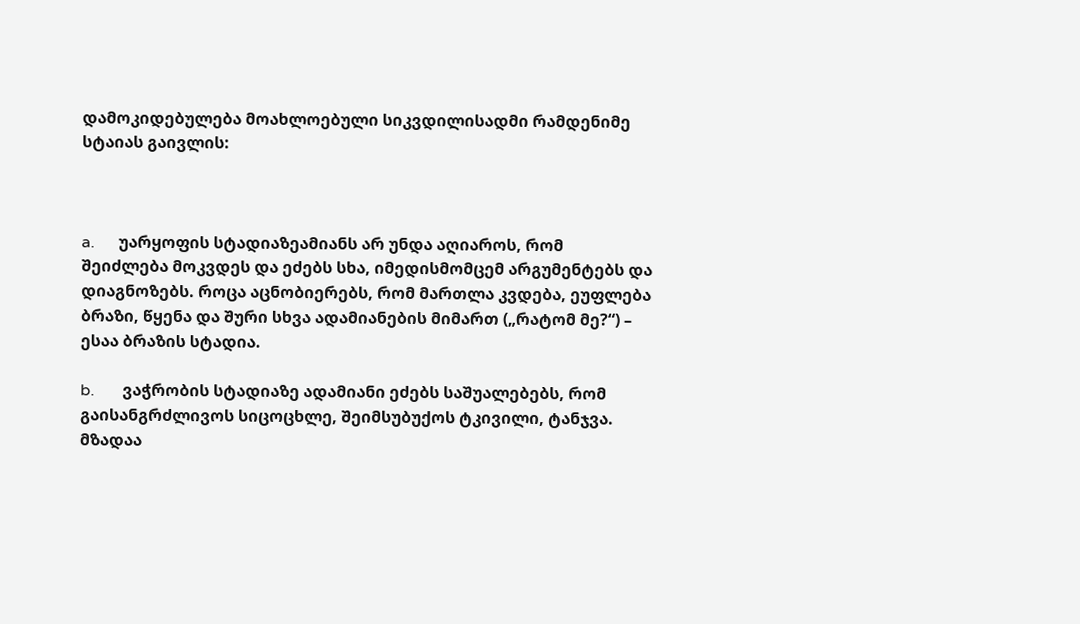დამოკიდებულება მოახლოებული სიკვდილისადმი რამდენიმე სტაიას გაივლის:



a.      უარყოფის სტადიაზეამიანს არ უნდა აღიაროს, რომ შეიძლება მოკვდეს და ეძებს სხა, იმედისმომცემ არგუმენტებს და დიაგნოზებს. როცა აცნობიერებს, რომ მართლა კვდება, ეუფლება ბრაზი, წყენა და შური სხვა ადამიანების მიმართ („რატომ მე?“) – ესაა ბრაზის სტადია.

b.       ვაჭრობის სტადიაზე ადამიანი ეძებს საშუალებებს, რომ გაისანგრძლივოს სიცოცხლე, შეიმსუბუქოს ტკივილი, ტანჯვა. მზადაა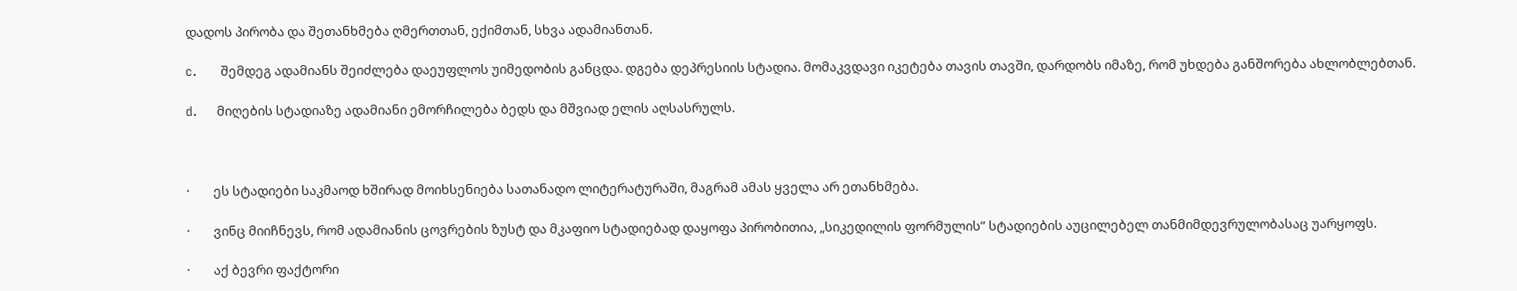დადოს პირობა და შეთანხმება ღმერთთან, ექიმთან, სხვა ადამიანთან.

c.      შემდეგ ადამიანს შეიძლება დაეუფლოს უიმედობის განცდა. დგება დეპრესიის სტადია. მომაკვდავი იკეტება თავის თავში, დარდობს იმაზე, რომ უხდება განშორება ახლობლებთან.

d.     მიღების სტადიაზე ადამიანი ემორჩილება ბედს და მშვიად ელის აღსასრულს.



·        ეს სტადიები საკმაოდ ხშირად მოიხსენიება სათანადო ლიტერატურაში, მაგრამ ამას ყველა არ ეთანხმება.

·        ვინც მიიჩნევს, რომ ადამიანის ცოვრების ზუსტ და მკაფიო სტადიებად დაყოფა პირობითია, „სიკედილის ფორმულის” სტადიების აუცილებელ თანმიმდევრულობასაც უარყოფს.

·        აქ ბევრი ფაქტორი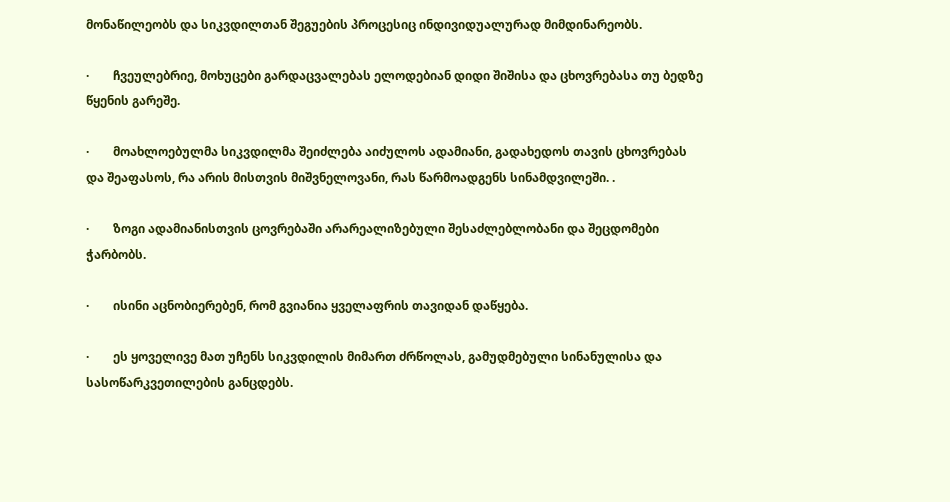მონაწილეობს და სიკვდილთან შეგუების პროცესიც ინდივიდუალურად მიმდინარეობს.

·        ჩვეულებრიე, მოხუცები გარდაცვალებას ელოდებიან დიდი შიშისა და ცხოვრებასა თუ ბედზე წყენის გარეშე.

·        მოახლოებულმა სიკვდილმა შეიძლება აიძულოს ადამიანი, გადახედოს თავის ცხოვრებას და შეაფასოს, რა არის მისთვის მიშვნელოვანი, რას წარმოადგენს სინამდვილეში. .

·        ზოგი ადამიანისთვის ცოვრებაში არარეალიზებული შესაძლებლობანი და შეცდომები ჭარბობს.

·        ისინი აცნობიერებენ, რომ გვიანია ყველაფრის თავიდან დაწყება.

·        ეს ყოველივე მათ უჩენს სიკვდილის მიმართ ძრწოლას, გამუდმებული სინანულისა და სასოწარკვეთილების განცდებს.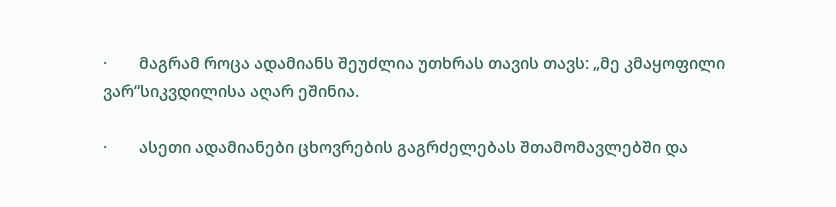·        მაგრამ როცა ადამიანს შეუძლია უთხრას თავის თავს: „მე კმაყოფილი ვარ“სიკვდილისა აღარ ეშინია.

·        ასეთი ადამიანები ცხოვრების გაგრძელებას შთამომავლებში და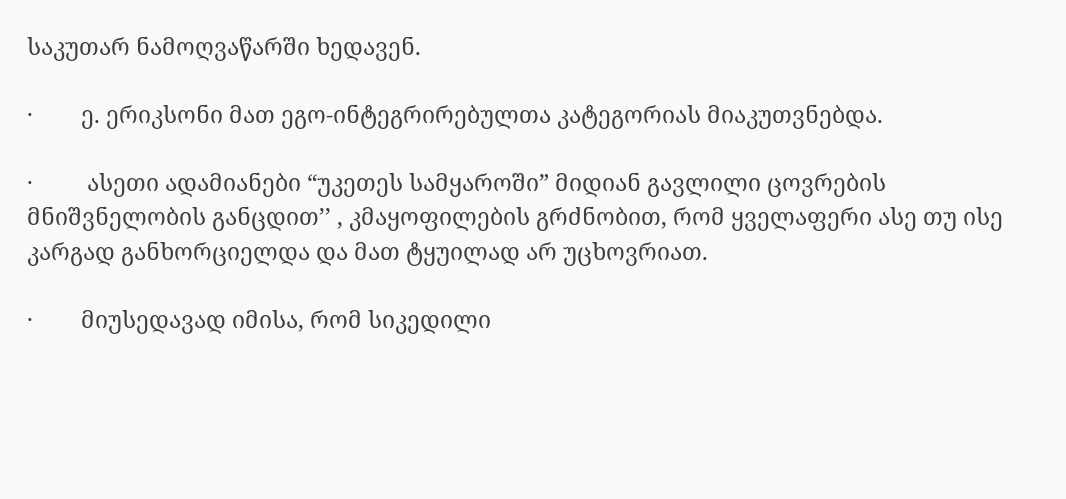საკუთარ ნამოღვაწარში ხედავენ.

·        ე. ერიკსონი მათ ეგო-ინტეგრირებულთა კატეგორიას მიაკუთვნებდა.

·         ასეთი ადამიანები “უკეთეს სამყაროში” მიდიან გავლილი ცოვრების მნიშვნელობის განცდით’’ , კმაყოფილების გრძნობით, რომ ყველაფერი ასე თუ ისე კარგად განხორციელდა და მათ ტყუილად არ უცხოვრიათ.

·        მიუსედავად იმისა, რომ სიკედილი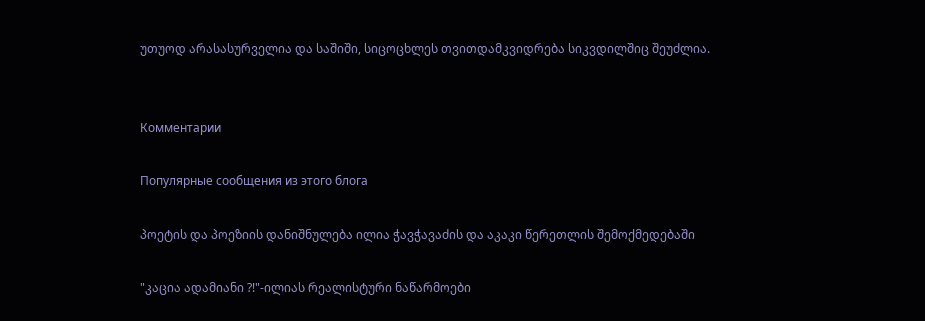უთუოდ არასასურველია და საშიში, სიცოცხლეს თვითდამკვიდრება სიკვდილშიც შეუძლია.


Комментарии

Популярные сообщения из этого блога

პოეტის და პოეზიის დანიშნულება ილია ჭავჭავაძის და აკაკი წერეთლის შემოქმედებაში

"კაცია ადამიანი ?!"-ილიას რეალისტური ნაწარმოები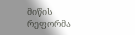მიწის რეფორმა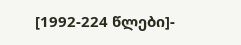[1992-224 წლები]-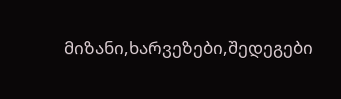მიზანი,ხარვეზები,შედეგები